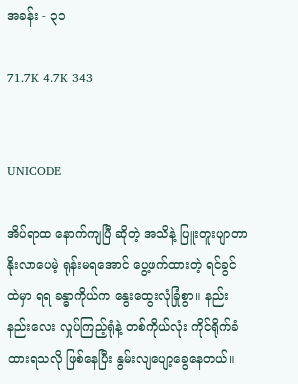အခန်း - ၃၁

71.7K 4.7K 343


UNICODE

အိပ်ရာထ နောက်ကျပြီ ဆိုတဲ့ အသိနဲ့ ပြူးတူးပျာတာ နိုးလာပေမဲ့ ရုန်းမရအောင် ပွေ့ဖက်ထားတဲ့ ရင်ခွင်ထဲမှာ ရရ ခန္ဓာကိုယ်က နွေးထွေးလုံခြုံစွာ။ နည်းနည်းလေး လှုပ်ကြည့်ရုံနဲ့ တစ်ကိုယ်လုံး ကိုင်ရိုက်ခံထားရသလို ဖြစ်နေပြီး နွမ်းလျပျော့ခွေနေတယ်။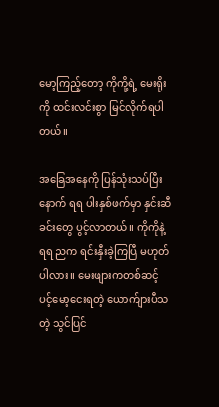မော့ကြည့်တော့ ကိုကို့ရဲ့ မေးရိုးကို ထင်းလင်းစွာ မြင်လိုက်ရပါတယ်။

အခြေအနေကို ပြန်သုံးသပ်ပြီးနောက် ရရ ပါးနှစ်ဖက်မှာ နှင်းဆီခင်းတွေ ပွင့်လာတယ်။ ကိုကိုနဲ့ ရရ ညက ရင်းနှီးခဲ့ကြပြီ မဟုတ်ပါလား။ မေးဖျားကတစ်ဆင့် ပင့်မော့ငေးရတဲ့ ယောက်ျားပီသတဲ့ သွင်ပြင်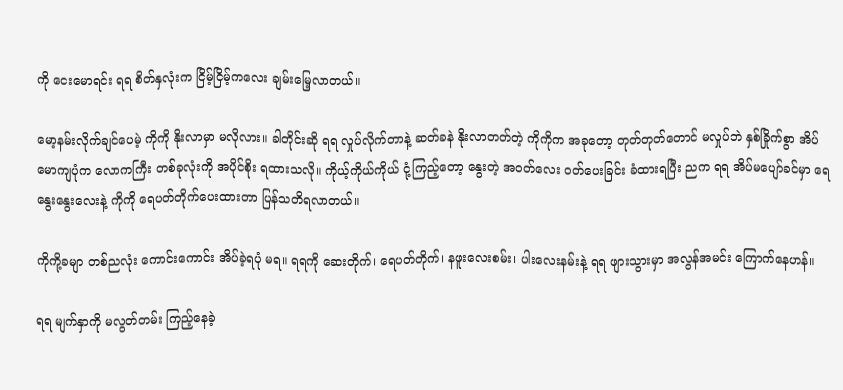ကို ငေးမောရင်း ရရ စိတ်နှလုံးက ငြိမ့်ငြိမ့်ကလေး ချမ်းမြေ့လာတယ်။

မော့နမ်းလိုက်ချင်ပေမဲ့ ကိုကို နိုးလာမှာ မလိုလား။ ခါတိုင်းဆို ရရ လှုပ်လိုက်တာနဲ့ ဆတ်ခနဲ နိုးလာတတ်တဲ့ ကိုကိုက အခုတော့ တုတ်တုတ်တောင် မလှုပ်ဘဲ နှစ်ခြိုက်စွာ အိပ်မောကျပုံက လောကကြီး တစ်ခုလုံးကို အပိုင်စိုး ရထားသလို။ ကိုယ့်ကိုယ်ကိုယ် ငုံ့ကြည့်တော့ နွေးတဲ့ အဝတ်လေး ဝတ်ပေးခြင်း ခံထားရပြီး ညက ရရ အိပ်မပျော်ခင်မှာ ရေနွေးနွေးလေးနဲ့ ကိုကို ရေပတ်တိုက်ပေးထားတာ ပြန်သတိရလာတယ်။

ကိုကို့ခမျာ တစ်ညလုံး ကောင်းကောင်း အိပ်ခဲ့ရပုံ မရ။ ရရကို ဆေးတိုက်၊ ရေပတ်တိုက်၊ နဖူးလေးစမ်း၊ ပါးလေးနမ်းနဲ့ ရရ ဖျားသွားမှာ အလွန်အမင်း ကြောက်နေဟန်။

ရရ မျက်နှာကို မလွတ်တမ်း ကြည့်နေခဲ့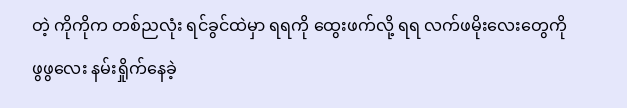တဲ့ ကိုကိုက တစ်ညလုံး ရင်ခွင်ထဲမှာ ရရကို ထွေးဖက်လို့ ရရ လက်ဖမိုးလေးတွေကို ဖွဖွလေး နမ်းရှိုက်နေခဲ့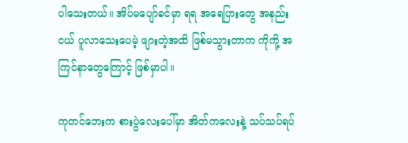ပါသေးတယ်။ အိပ်မပျော်ခင်မှာ ရရ အရေပြားတွေ အနည်းငယ် ပူလာသေးပေမဲ့ ဖျားတဲ့အထိ ဖြစ်မသွားတာက ကိုကို့ အကြင်နာတွေကြောင့် ဖြစ်မှာပါ။

ကုတင်ဘေးက စားပွဲလေးပေါ်မှာ အိတ်ကလေးနဲ့ သပ်သပ်ရပ်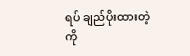ရပ် ချည်ပိုးထားတဲ့ ကို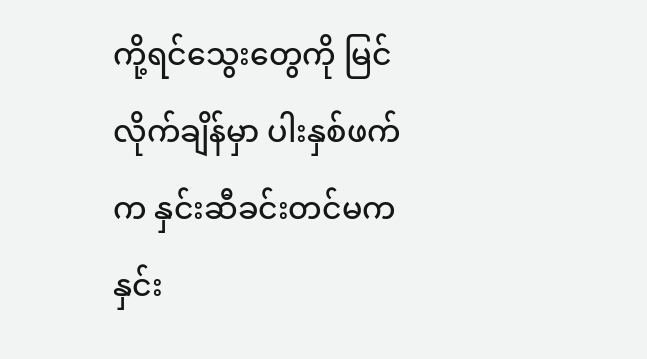ကို့ရင်သွေးတွေကို မြင်လိုက်ချိန်မှာ ပါးနှစ်ဖက်က နှင်းဆီခင်းတင်မက နှင်း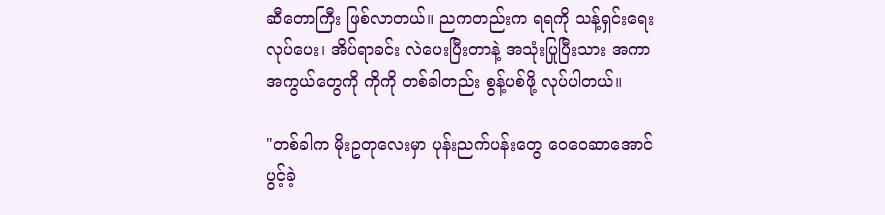ဆီတောကြီး ဖြစ်လာတယ်။ ညကတည်းက ရရကို သန့်ရှင်းရေး လုပ်ပေး၊ အိပ်ရာခင်း လဲပေးပြီးတာနဲ့ အသုံးပြုပြီးသား အကာအကွယ်တွေကို ကိုကို တစ်ခါတည်း စွန့်ပစ်ဖို့ လုပ်ပါတယ်။

"တစ်ခါက မိုးဥတုလေးမှာ ပုန်းညက်ပန်းတွေ ဝေဝေဆာအောင် ပွင့်ခဲ့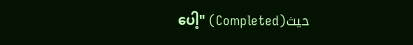ပေါ့" (Completed)حيث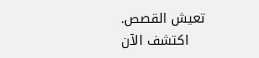تعيش القصص. اكتشف الآن